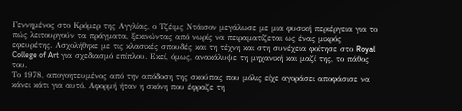Γεννημένος στο Κρόμερ της Αγγλίας, ο Τζέιμς Ντάισον μεγάλωσε με μια φυσική περιέργεια για το πώς λειτουργούν τα πράγματα, ξεκινώντας από νωρίς να πειραματίζεται ως ένας μικρός εφευρέτης. Ασχολήθηκε με τις κλασικές σπουδές και τη τέχνη και στη συνέχεια φοίτησε στο Royal College of Art για σχεδιασμό επίπλου. Εκεί, όμως, ανακάλυψε τη μηχανική και μαζί της, το πάθος του.
Το 1978, απογοητευμένος από την απόδοση της σκούπας που μόλις είχε αγοράσει αποφάσισε να κάνει κάτι για αυτό. Αφορμή ήταν η σκόνη που έφραζε τη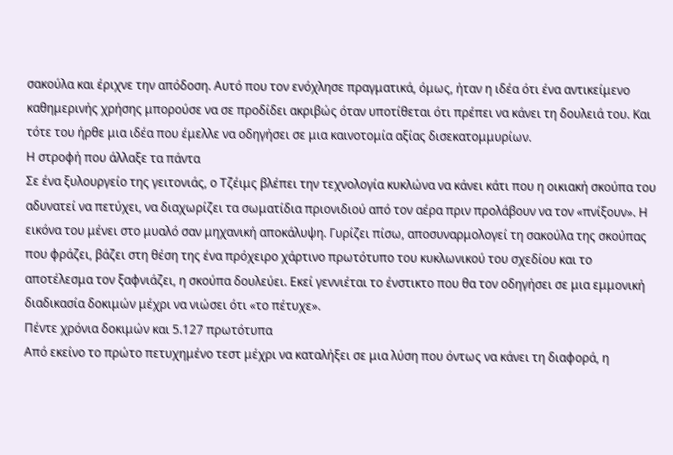σακούλα και έριχνε την απόδοση. Αυτό που τον ενόχλησε πραγματικά, όμως, ήταν η ιδέα ότι ένα αντικείμενο καθημερινής χρήσης μπορούσε να σε προδίδει ακριβώς όταν υποτίθεται ότι πρέπει να κάνει τη δουλειά του. Και τότε του ήρθε μια ιδέα που έμελλε να οδηγήσει σε μια καινοτομία αξίας δισεκατομμυρίων.
Η στροφή που άλλαξε τα πάντα
Σε ένα ξυλουργείο της γειτονιάς, ο Τζέιμς βλέπει την τεχνολογία κυκλώνα να κάνει κάτι που η οικιακή σκούπα του αδυνατεί να πετύχει, να διαχωρίζει τα σωματίδια πριονιδιού από τον αέρα πριν προλάβουν να τον «πνίξουν». Η εικόνα του μένει στο μυαλό σαν μηχανική αποκάλυψη. Γυρίζει πίσω, αποσυναρμολογεί τη σακούλα της σκούπας που φράζει, βάζει στη θέση της ένα πρόχειρο χάρτινο πρωτότυπο του κυκλωνικού του σχεδίου και το αποτέλεσμα τον ξαφνιάζει, η σκούπα δουλεύει. Εκεί γεννιέται το ένστικτο που θα τον οδηγήσει σε μια εμμονική διαδικασία δοκιμών μέχρι να νιώσει ότι «το πέτυχε».
Πέντε χρόνια δοκιμών και 5.127 πρωτότυπα
Από εκείνο το πρώτο πετυχημένο τεστ μέχρι να καταλήξει σε μια λύση που όντως να κάνει τη διαφορά, η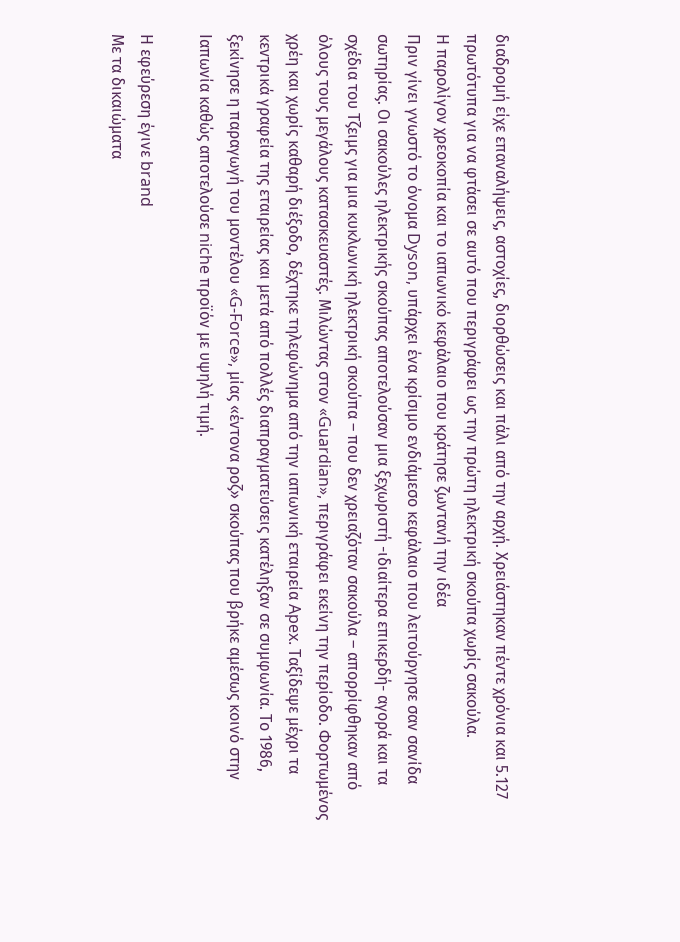διαδρομή είχε επαναλήψεις, αστοχίες, διορθώσεις και πάλι από την αρχή. Χρειάστηκαν πέντε χρόνια και 5.127 πρωτότυπα για να φτάσει σε αυτό που περιγράφει ως την πρώτη ηλεκτρική σκούπα χωρίς σακούλα.
Η παρολίγον χρεοκοπία και το ιαπωνικό κεφάλαιο που κράτησε ζωντανή την ιδέα
Πριν γίνει γνωστό το όνομα Dyson, υπάρχει ένα κρίσιμο ενδιάμεσο κεφάλαιο που λειτούργησε σαν σανίδα σωτηρίας. Οι σακούλες ηλεκτρικής σκούπας αποτελούσαν μια ξεχωριστή -ιδιαίτερα επικερδή- αγορά και τα σχέδια του Τζειμς για μια κυκλωνική ηλεκτρική σκούπα – που δεν χρειαζόταν σακούλα – απορρίφθηκαν από όλους τους μεγάλους κατασκευαστές. Μιλώντας στον «Guardian», περιγράφει εκείνη την περίοδο. Φορτωμένος χρέη και χωρίς καθαρή διέξοδο, δέχτηκε τηλεφώνημα από την ιαπωνική εταιρεία Apex. Ταξίδεψε μέχρι τα κεντρικά γραφεία της εταιρείας και μετά από πολλές διαπραγματεύσεις κατέληξαν σε συμφωνία. Το 1986, ξεκίνησε η παραγωγή του μοντέλου «G-Force», μίας «έντονα ροζ» σκούπας που βρήκε αμέσως κοινό στην Ιαπωνία καθώς αποτελούσε niche προϊόν με υψηλή τιμή.

Η εφεύρεση έγινε brand
Με τα δικαιώματα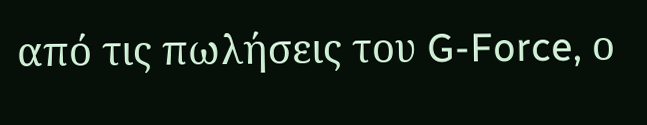από τις πωλήσεις του G-Force, ο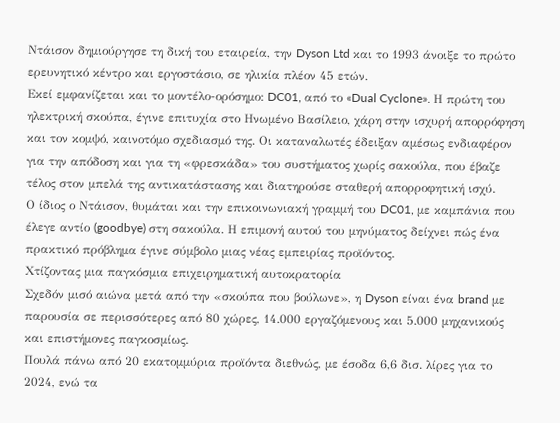Ντάισον δημιούργησε τη δική του εταιρεία, την Dyson Ltd και το 1993 άνοιξε το πρώτο ερευνητικό κέντρο και εργοστάσιο, σε ηλικία πλέον 45 ετών.
Εκεί εμφανίζεται και το μοντέλο-ορόσημο: DC01, από το «Dual Cyclone». Η πρώτη του ηλεκτρική σκούπα, έγινε επιτυχία στο Ηνωμένο Βασίλειο, χάρη στην ισχυρή απορρόφηση και τον κομψό, καινοτόμο σχεδιασμό της. Οι καταναλωτές έδειξαν αμέσως ενδιαφέρον για την απόδοση και για τη «φρεσκάδα» του συστήματος χωρίς σακούλα, που έβαζε τέλος στον μπελά της αντικατάστασης και διατηρούσε σταθερή απορροφητική ισχύ.
Ο ίδιος ο Ντάισον, θυμάται και την επικοινωνιακή γραμμή του DC01, με καμπάνια που έλεγε αντίο (goodbye) στη σακούλα. Η επιμονή αυτού του μηνύματος δείχνει πώς ένα πρακτικό πρόβλημα έγινε σύμβολο μιας νέας εμπειρίας προϊόντος.
Χτίζοντας μια παγκόσμια επιχειρηματική αυτοκρατορία
Σχεδόν μισό αιώνα μετά από την «σκούπα που βούλωνε», η Dyson είναι ένα brand με παρουσία σε περισσότερες από 80 χώρες, 14.000 εργαζόμενους και 5.000 μηχανικούς και επιστήμονες παγκοσμίως.
Πουλά πάνω από 20 εκατομμύρια προϊόντα διεθνώς, με έσοδα 6,6 δισ. λίρες για το 2024, ενώ τα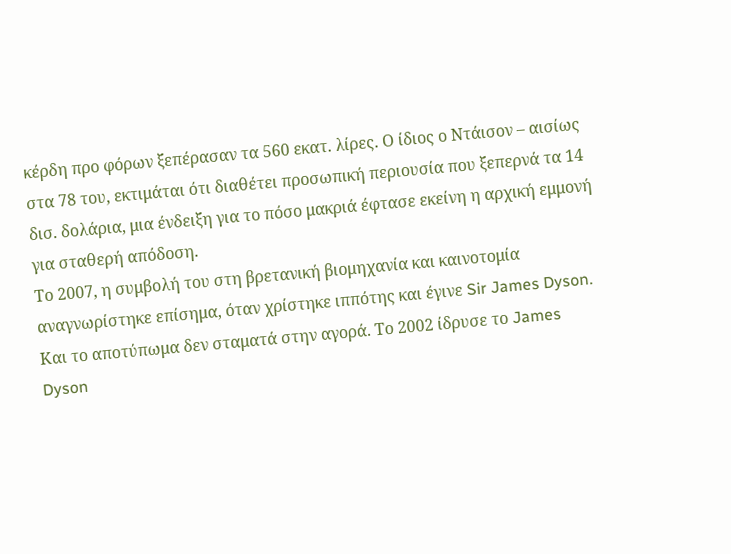κέρδη προ φόρων ξεπέρασαν τα 560 εκατ. λίρες. Ο ίδιος ο Ντάισον – αισίως στα 78 του, εκτιμάται ότι διαθέτει προσωπική περιουσία που ξεπερνά τα 14 δισ. δολάρια, μια ένδειξη για το πόσο μακριά έφτασε εκείνη η αρχική εμμονή για σταθερή απόδοση.
Το 2007, η συμβολή του στη βρετανική βιομηχανία και καινοτομία αναγνωρίστηκε επίσημα, όταν χρίστηκε ιππότης και έγινε Sir James Dyson. Και το αποτύπωμα δεν σταματά στην αγορά. Το 2002 ίδρυσε το James Dyson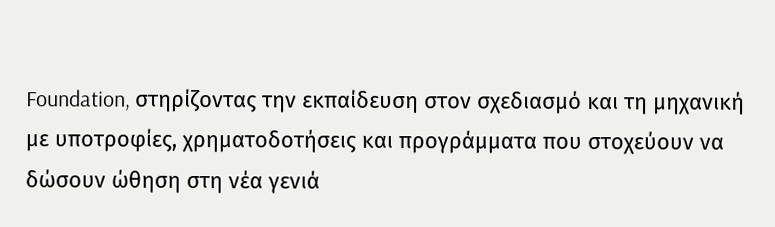Foundation, στηρίζοντας την εκπαίδευση στον σχεδιασμό και τη μηχανική με υποτροφίες, χρηματοδοτήσεις και προγράμματα που στοχεύουν να δώσουν ώθηση στη νέα γενιά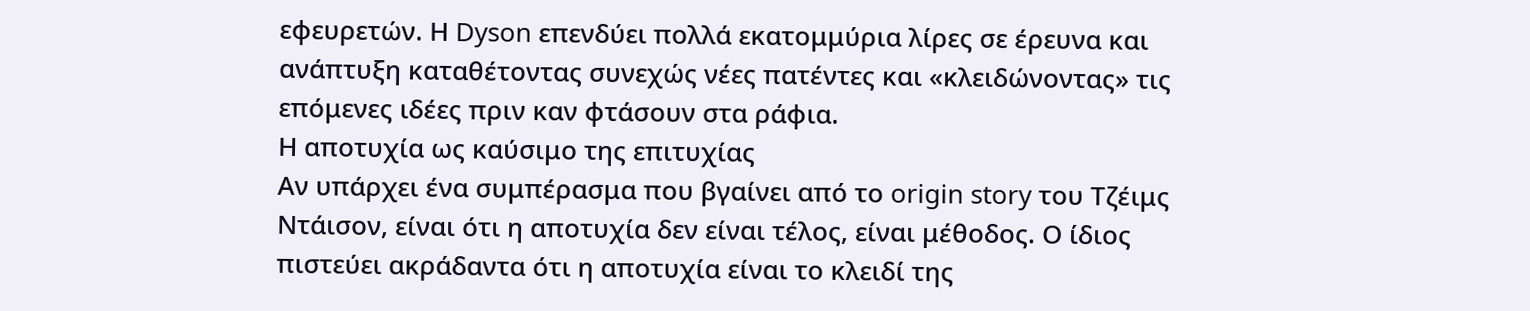εφευρετών. Η Dyson επενδύει πολλά εκατομμύρια λίρες σε έρευνα και ανάπτυξη καταθέτοντας συνεχώς νέες πατέντες και «κλειδώνοντας» τις επόμενες ιδέες πριν καν φτάσουν στα ράφια.
Η αποτυχία ως καύσιμο της επιτυχίας
Αν υπάρχει ένα συμπέρασμα που βγαίνει από το origin story του Τζέιμς Ντάισον, είναι ότι η αποτυχία δεν είναι τέλος, είναι μέθοδος. Ο ίδιος πιστεύει ακράδαντα ότι η αποτυχία είναι το κλειδί της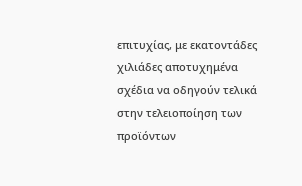επιτυχίας, με εκατοντάδες χιλιάδες αποτυχημένα σχέδια να οδηγούν τελικά στην τελειοποίηση των προϊόντων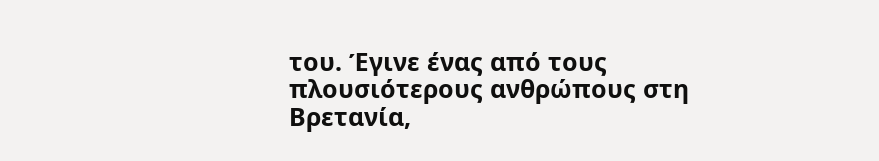του. Έγινε ένας από τους πλουσιότερους ανθρώπους στη Βρετανία,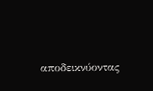αποδεικνύοντας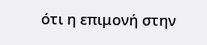ότι η επιμονή στην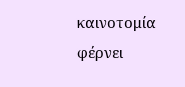καινοτομία φέρνει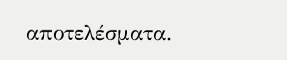αποτελέσματα.